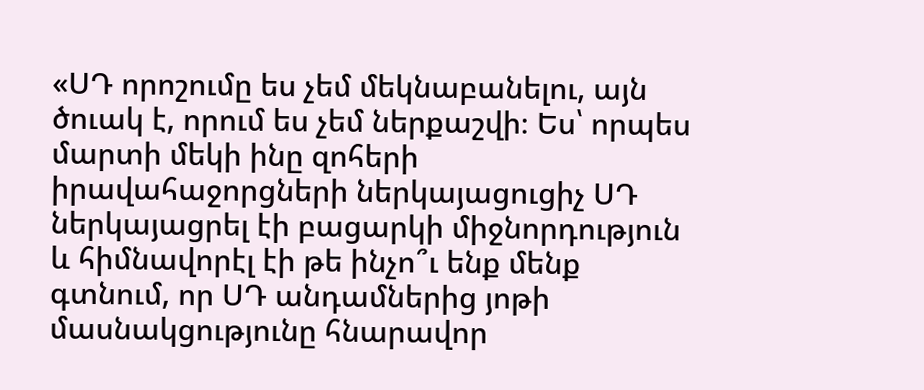«ՍԴ որոշումը ես չեմ մեկնաբանելու, այն ծուակ է, որում ես չեմ ներքաշվի։ Ես՝ որպես մարտի մեկի ինը զոհերի իրավահաջորցների ներկայացուցիչ ՍԴ ներկայացրել էի բացարկի միջնորդություն և հիմնավորէլ էի թե ինչո՞ւ ենք մենք գտնում, որ ՍԴ անդամներից յոթի մասնակցությունը հնարավոր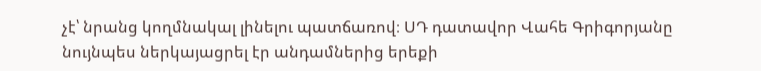չէ՝ նրանց կողմնակալ լինելու պատճառով։ ՍԴ դատավոր Վահե Գրիգորյանը նույնպես ներկայացրել էր անդամներից երեքի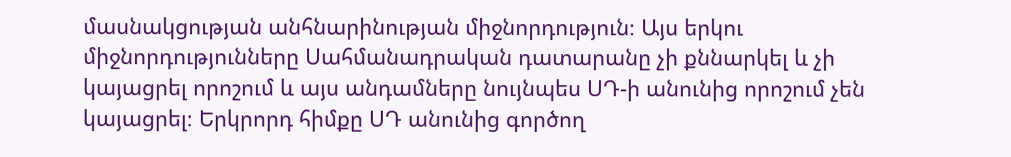մասնակցության անհնարինության միջնորդություն։ Այս երկու միջնորդությունները Սահմանադրական դատարանը չի քննարկել և չի կայացրել որոշում և այս անդամները նույնպես ՍԴ-ի անունից որոշում չեն կայացրել։ Երկրորդ հիմքը ՍԴ անունից գործող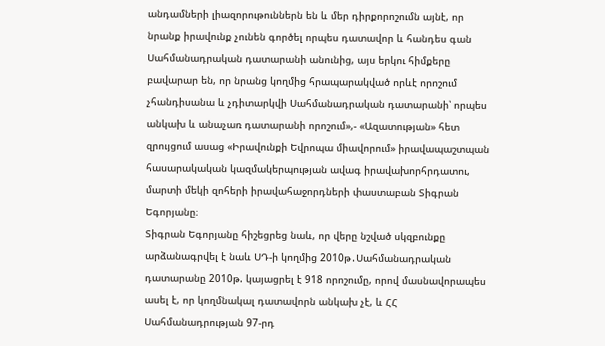անդամների լիազորութուններն են և մեր դիրքորոշումն այնէ, որ նրանք իրավունք չունեն գործել որպես դատավոր և հանդես գան Սահմանադրական դատարանի անունից, այս երկու հիմքերը բավարար են, որ նրանց կողմից հրապարակված որևէ որոշում չհանդիսանա և չդիտարկվի Սահմանադրական դատարանի՝ որպես անկախ և անաչառ դատարանի որոշում»,- «Ազատության» հետ զրույցում ասաց «Իրավունքի Եվրոպա միավորում» իրավապաշտպան հասարակական կազմակերպության ավագ իրավախորհրդատու, մարտի մեկի զոհերի իրավահաջորդների փաստաբան Տիգրան Եգորյանը։
Տիգրան Եգորյանը հիշեցրեց նաև, որ վերը նշված սկզբունքը արձանագրվել է նաև ՍԴ-ի կողմից 2010թ․Սահմանադրական դատարանը 2010թ. կայացրել է 918 որոշումը, որով մասնավորապես ասել է, որ կողմնակալ դատավորն անկախ չէ, և ՀՀ Սահմանադրության 97-րդ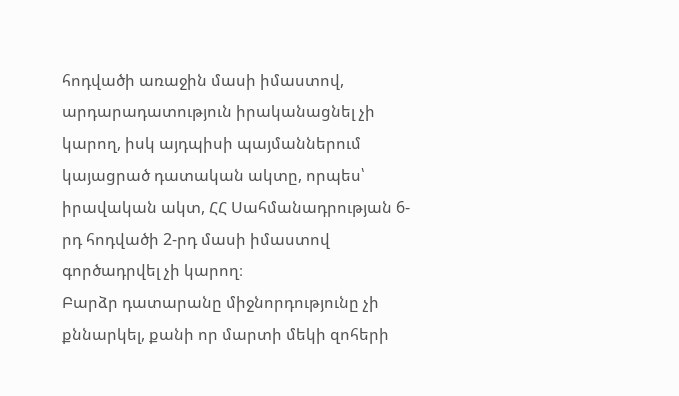հոդվածի առաջին մասի իմաստով, արդարադատություն իրականացնել չի կարող, իսկ այդպիսի պայմաններում կայացրած դատական ակտը, որպես՝ իրավական ակտ, ՀՀ Սահմանադրության 6-րդ հոդվածի 2-րդ մասի իմաստով գործադրվել չի կարող։
Բարձր դատարանը միջնորդությունը չի քննարկել, քանի որ մարտի մեկի զոհերի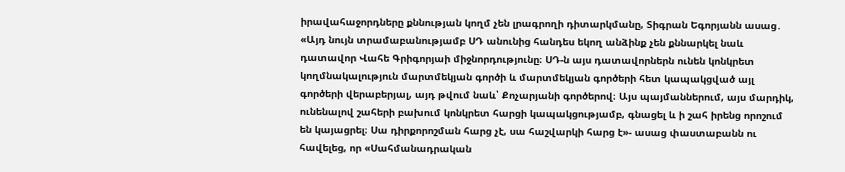իրավահաջորդները քննության կողմ չեն լրագրողի դիտարկմանը, Տիգրան Եգորյանն ասաց․ «Այդ նույն տրամաբանությամբ ՍԴ անունից հանդես եկող անձինք չեն քննարկել նաև դատավոր Վահե Գրիգորյաի միջնորդությունը։ ՍԴ-ն այս դատավորներն ունեն կոնկրետ կողմնակալություն մարտմեկյան գործի և մարտմեկյան գործերի հետ կապակցված այլ գործերի վերաբերյալ, այդ թվում նաև՝ Քոչարյանի գործերով։ Այս պայմաններում, այս մարդիկ, ունենալով շահերի բախում կոնկրետ հարցի կապակցությամբ, գնացել և ի շահ իրենց որոշում են կայացրել։ Սա դիրքորոշման հարց չէ, սա հաշվարկի հարց է»- ասաց փաստաբանն ու հավելեց, որ «Սահմանադրական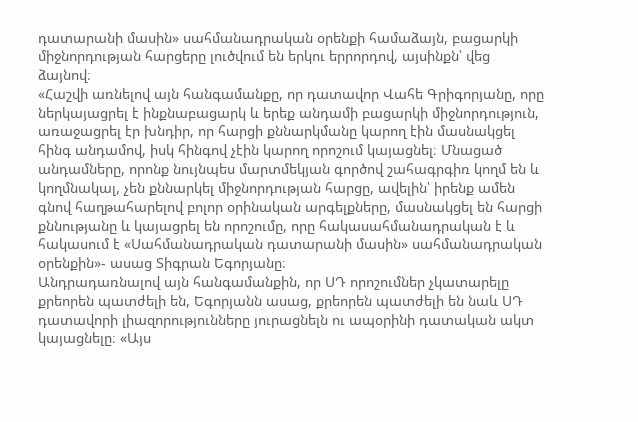դատարանի մասին» սահմանադրական օրենքի համաձայն, բացարկի միջնորդության հարցերը լուծվում են երկու երրորդով, այսինքն՝ վեց ձայնով։
«Հաշվի առնելով այն հանգամանքը, որ դատավոր Վահե Գրիգորյանը, որը ներկայացրել է ինքնաբացարկ և երեք անդամի բացարկի միջնորդություն, առաջացրել էր խնդիր, որ հարցի քննարկմանը կարող էին մասնակցել հինգ անդամով, իսկ հինգով չէին կարող որոշում կայացնել։ Մնացած անդամները, որոնք նույնպես մարտմեկյան գործով շահագրգիռ կողմ են և կողմնակալ, չեն քննարկել միջնորդության հարցը, ավելին՝ իրենք ամեն գնով հաղթահարելով բոլոր օրինական արգելքները, մասնակցել են հարցի քննությանը և կայացրել են որոշումը, որը հակասահմանադրական է և հակասում է «Սահմանադրական դատարանի մասին» սահմանադրական օրենքին»- ասաց Տիգրան Եգորյանը։
Անդրադառնալով այն հանգամանքին, որ ՍԴ որոշումներ չկատարելը քրեորեն պատժելի են, Եգորյանն ասաց, քրեորեն պատժելի են նաև ՍԴ դատավորի լիազորությունները յուրացնելն ու ապօրինի դատական ակտ կայացնելը։ «Այս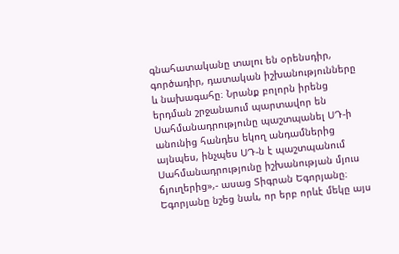գնահատականը տալու են օրենսդիր, գործադիր, դատական իշխանությունները և նախագահը։ Նրանք բոլորն իրենց երդման շրջանաում պարտավոր են Սահմանադրությունը պաշտպանել ՍԴ-ի անունից հանդես եկող անդամներից այնպես, ինչպես ՍԴ-ն է պաշտպանում Սահմանադրությունը իշխանության մյուս ճյուղերից»,- ասաց Տիգրան Եգորյանը։
Եգորյանը նշեց նաև, որ երբ որևէ մեկը այս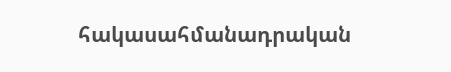հակասահմանադրական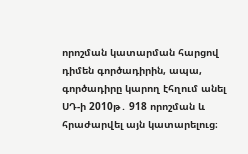որոշման կատարման հարցով դիմեն գործադիրին, ապա, գործադիրը կարող էհղում անել ՍԴ-ի 2010թ․ 918 որոշման և հրաժարվել այն կատարելուց։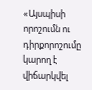«Այսպիսի որոշումն ու դիրքորոշումը կարող է վիճարկվել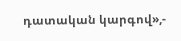դատական կարգով»,-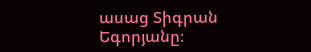ասաց Տիգրան Եգորյանը։